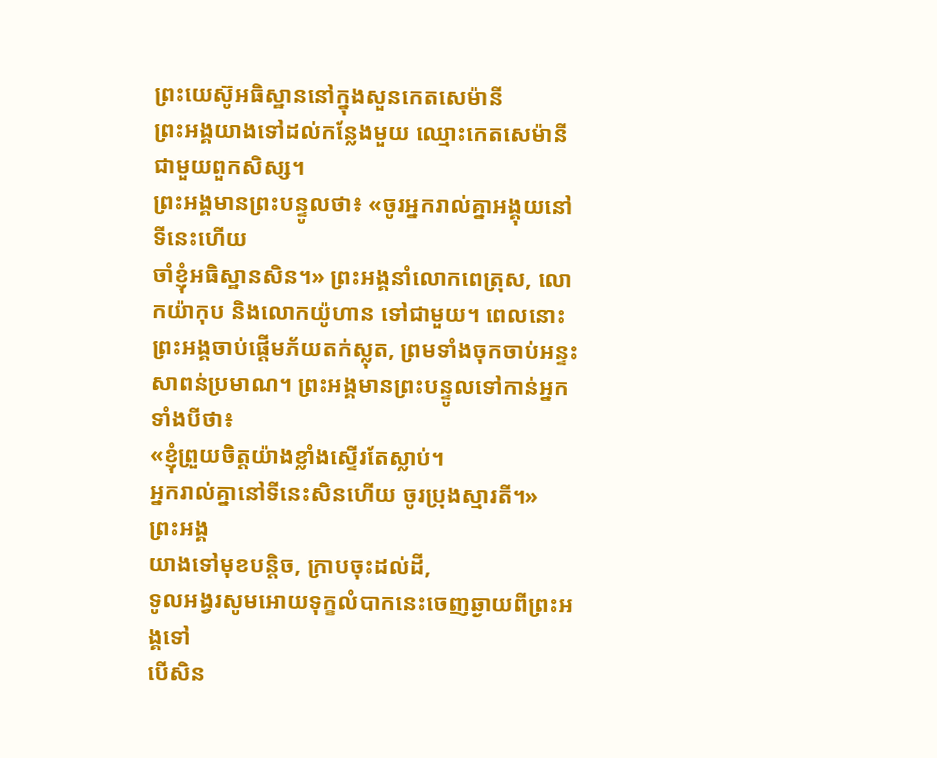ព្រះយេស៊ូអធិស្ឋាននៅក្នុងសួនកេតសេម៉ានី
ព្រះអង្គយាងទៅដល់កន្លែងមួយ ឈ្មោះកេតសេម៉ានី ជាមួយពួកសិស្ស។
ព្រះអង្គមានព្រះបន្ទូលថា៖ «ចូរអ្នករាល់គ្នាអង្គុយនៅទីនេះហើយ
ចាំខ្ញុំអធិស្ឋានសិន។» ព្រះអង្គនាំលោកពេត្រុស, លោកយ៉ាកុប និងលោកយ៉ូហាន ទៅជាមួយ។ ពេលនោះ
ព្រះអង្គចាប់ផ្ដើមភ័យតក់ស្លុត, ព្រមទាំងចុកចាប់អន្ទះសាពន់ប្រមាណ។ ព្រះអង្គមានព្រះបន្ទូលទៅកាន់អ្នកទាំងបីថា៖
«ខ្ញុំព្រួយចិត្តយ៉ាងខ្លាំងស្ទើរតែស្លាប់។
អ្នករាល់គ្នានៅទីនេះសិនហើយ ចូរប្រុងស្មារតី។»
ព្រះអង្គ
យាងទៅមុខបន្តិច, ក្រាបចុះដល់ដី,
ទូលអង្វរសូមអោយទុក្ខលំបាកនេះចេញឆ្ងាយពីព្រះអង្គទៅ
បើសិន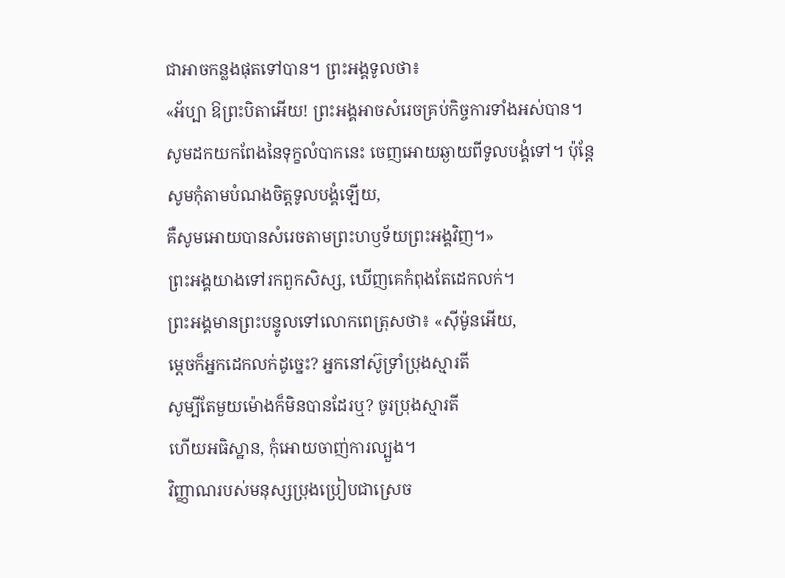ជាអាចកន្លងផុតទៅបាន។ ព្រះអង្គទូលថា៖
«អ័ប្បា ឱព្រះបិតាអើយ! ព្រះអង្គអាចសំរេចគ្រប់កិច្ចការទាំងអស់បាន។
សូមដកយកពែងនៃទុក្ខលំបាកនេះ ចេញអោយឆ្ងាយពីទូលបង្គំទៅ។ ប៉ុន្តែ
សូមកុំតាមបំណងចិត្តទូលបង្គំឡើយ,
គឺសូមអោយបានសំរេចតាមព្រះហឫទ័យព្រះអង្គវិញ។»
ព្រះអង្គយាងទៅរកពួកសិស្ស, ឃើញគេកំពុងតែដេកលក់។
ព្រះអង្គមានព្រះបន្ទូលទៅលោកពេត្រុសថា៖ «ស៊ីម៉ូនអើយ,
ម្ដេចក៏អ្នកដេកលក់ដូច្នេះ? អ្នកនៅស៊ូទ្រាំប្រុងស្មារតី
សូម្បីតែមួយម៉ោងក៏មិនបានដែរឬ? ចូរប្រុងស្មារតី
ហើយអធិស្ឋាន, កុំអោយចាញ់ការល្បួង។
វិញ្ញាណរបស់មនុស្សប្រុងប្រៀបជាស្រេច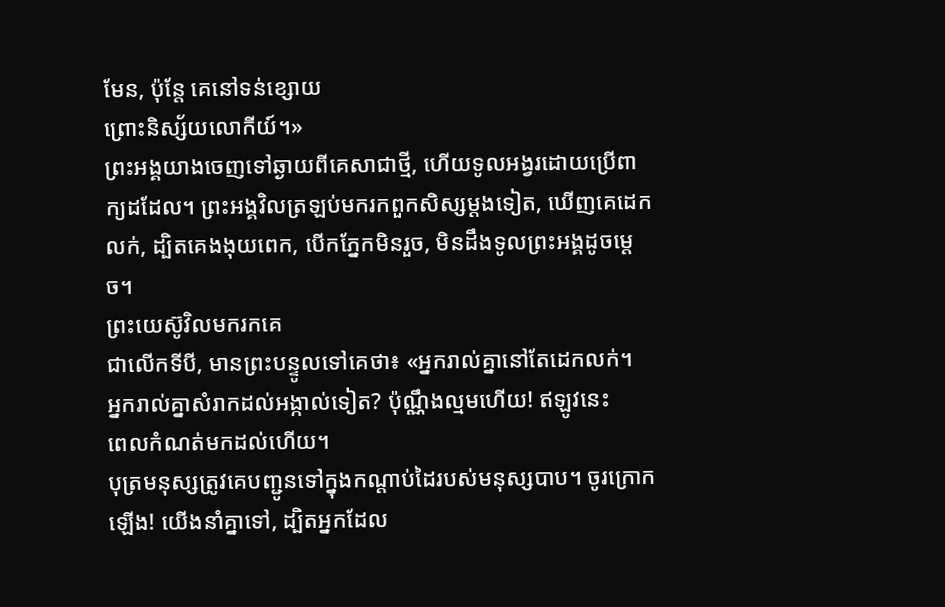មែន, ប៉ុន្តែ គេនៅទន់ខ្សោយ
ព្រោះនិស្ស័យលោកីយ៍។»
ព្រះអង្គយាងចេញទៅឆ្ងាយពីគេសាជាថ្មី, ហើយទូលអង្វរដោយប្រើពាក្យដដែល។ ព្រះអង្គវិលត្រឡប់មករកពួកសិស្សម្ដងទៀត, ឃើញគេដេកលក់, ដ្បិតគេងងុយពេក, បើកភ្នែកមិនរួច, មិនដឹងទូលព្រះអង្គដូចម្ដេច។
ព្រះយេស៊ូវិលមករកគេ
ជាលើកទីបី, មានព្រះបន្ទូលទៅគេថា៖ «អ្នករាល់គ្នានៅតែដេកលក់។
អ្នករាល់គ្នាសំរាកដល់អង្កាល់ទៀត? ប៉ុណ្ណឹងល្មមហើយ! ឥឡូវនេះ
ពេលកំណត់មកដល់ហើយ។
បុត្រមនុស្សត្រូវគេបញ្ជូនទៅក្នុងកណ្ដាប់ដៃរបស់មនុស្សបាប។ ចូរក្រោកឡើង! យើងនាំគ្នាទៅ, ដ្បិតអ្នកដែល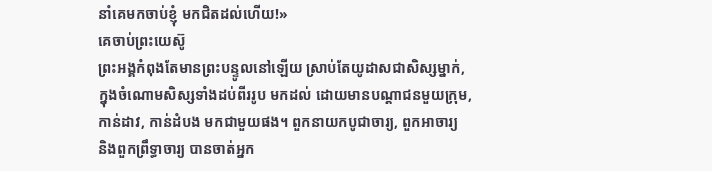នាំគេមកចាប់ខ្ញុំ មកជិតដល់ហើយ!»
គេចាប់ព្រះយេស៊ូ
ព្រះអង្គកំពុងតែមានព្រះបន្ទូលនៅឡើយ ស្រាប់តែយូដាសជាសិស្សម្នាក់,
ក្នុងចំណោមសិស្សទាំងដប់ពីររូប មកដល់ ដោយមានបណ្ដាជនមួយក្រុម,
កាន់ដាវ, កាន់ដំបង មកជាមួយផង។ ពួកនាយកបូជាចារ្យ, ពួកអាចារ្យ
និងពួកព្រឹទ្ធាចារ្យ បានចាត់អ្នក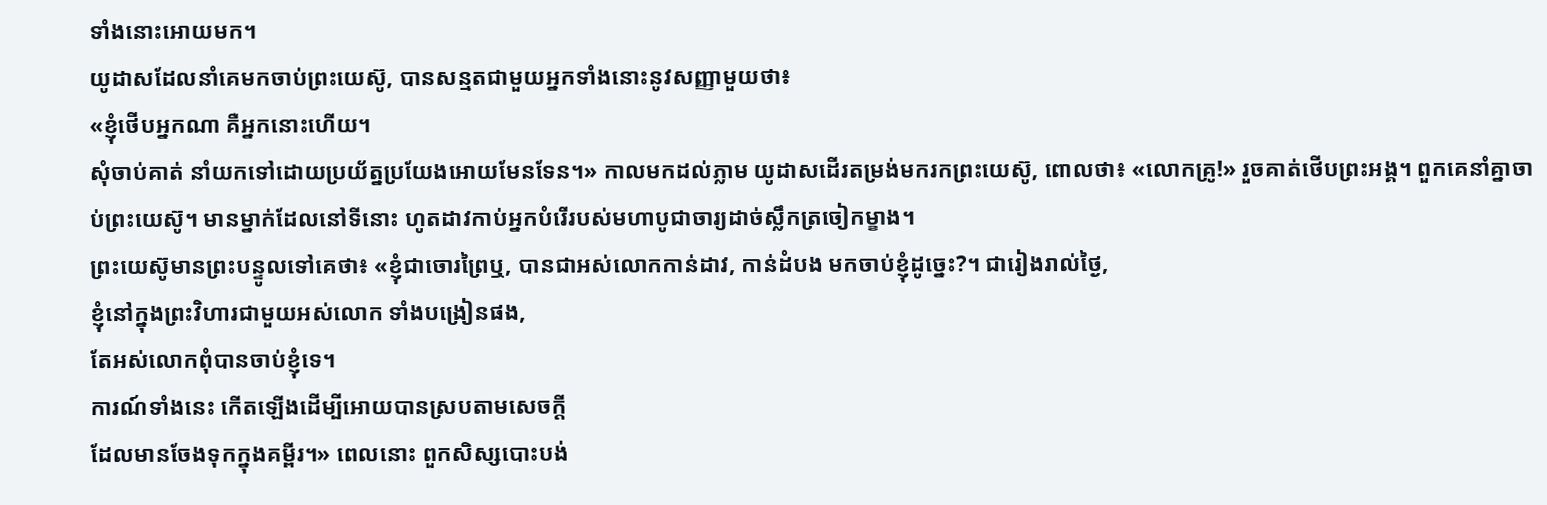ទាំងនោះអោយមក។
យូដាសដែលនាំគេមកចាប់ព្រះយេស៊ូ, បានសន្មតជាមួយអ្នកទាំងនោះនូវសញ្ញាមួយថា៖
«ខ្ញុំថើបអ្នកណា គឺអ្នកនោះហើយ។
សុំចាប់គាត់ នាំយកទៅដោយប្រយ័ត្នប្រយែងអោយមែនទែន។» កាលមកដល់ភ្លាម យូដាសដើរតម្រង់មករកព្រះយេស៊ូ, ពោលថា៖ «លោកគ្រូ!» រួចគាត់ថើបព្រះអង្គ។ ពួកគេនាំគ្នាចាប់ព្រះយេស៊ូ។ មានម្នាក់ដែលនៅទីនោះ ហូតដាវកាប់អ្នកបំរើរបស់មហាបូជាចារ្យដាច់ស្លឹកត្រចៀកម្ខាង។
ព្រះយេស៊ូមានព្រះបន្ទូលទៅគេថា៖ «ខ្ញុំជាចោរព្រៃឬ, បានជាអស់លោកកាន់ដាវ, កាន់ដំបង មកចាប់ខ្ញុំដូច្នេះ?។ ជារៀងរាល់ថ្ងៃ,
ខ្ញុំនៅក្នុងព្រះវិហារជាមួយអស់លោក ទាំងបង្រៀនផង,
តែអស់លោកពុំបានចាប់ខ្ញុំទេ។
ការណ៍ទាំងនេះ កើតឡើងដើម្បីអោយបានស្របតាមសេចក្ដី
ដែលមានចែងទុកក្នុងគម្ពីរ។» ពេលនោះ ពួកសិស្សបោះបង់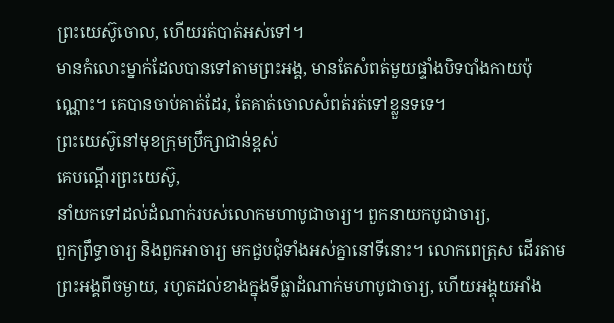ព្រះយេស៊ូចោល, ហើយរត់បាត់អស់ទៅ។
មានកំលោះម្នាក់ដែលបានទៅតាមព្រះអង្គ, មានតែសំពត់មួយផ្ទាំងបិទបាំងកាយប៉ុណ្ណោះ។ គេបានចាប់គាត់ដែរ, តែគាត់ចោលសំពត់រត់ទៅខ្លួនទទេ។
ព្រះយេស៊ូនៅមុខក្រុមប្រឹក្សាជាន់ខ្ពស់
គេបណ្ដើរព្រះយេស៊ូ,
នាំយកទៅដល់ដំណាក់របស់លោកមហាបូជាចារ្យ។ ពួកនាយកបូជាចារ្យ,
ពួកព្រឹទ្ធាចារ្យ និងពួកអាចារ្យ មកជួបជុំទាំងអស់គ្នានៅទីនោះ។ លោកពេត្រុស ដើរតាម
ព្រះអង្គពីចម្ងាយ, រហូតដល់ខាងក្នុងទីធ្លាដំណាក់មហាបូជាចារ្យ, ហើយអង្គុយអាំង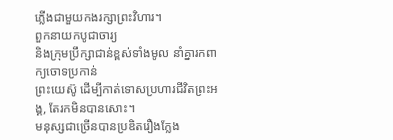ភ្លើងជាមួយកងរក្សាព្រះវិហារ។
ពួកនាយកបូជាចារ្យ
និងក្រុមប្រឹក្សាជាន់ខ្ពស់ទាំងមូល នាំគ្នារកពាក្យចោទប្រកាន់
ព្រះយេស៊ូ ដើម្បីកាត់ទោសប្រហារជីវិតព្រះអង្គ, តែរកមិនបានសោះ។
មនុស្សជាច្រើនបានប្រឌិតរឿងក្លែង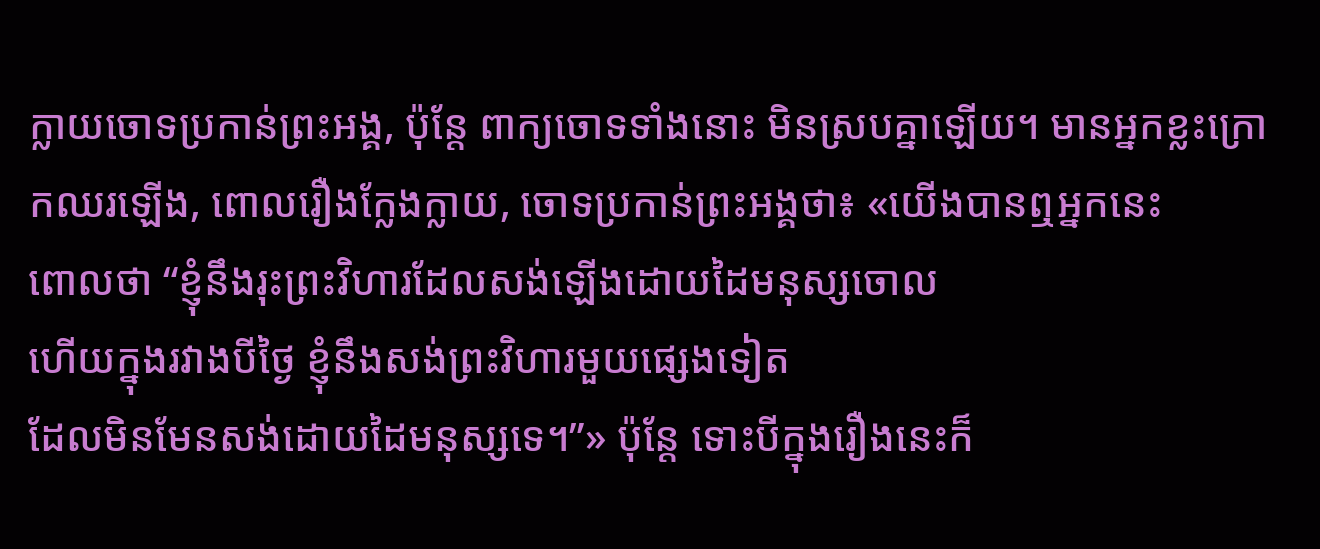ក្លាយចោទប្រកាន់ព្រះអង្គ, ប៉ុន្តែ ពាក្យចោទទាំងនោះ មិនស្របគ្នាឡើយ។ មានអ្នកខ្លះក្រោកឈរឡើង, ពោលរឿងក្លែងក្លាយ, ចោទប្រកាន់ព្រះអង្គថា៖ «យើងបានឮអ្នកនេះ
ពោលថា “ខ្ញុំនឹងរុះព្រះវិហារដែលសង់ឡើងដោយដៃមនុស្សចោល
ហើយក្នុងរវាងបីថ្ងៃ ខ្ញុំនឹងសង់ព្រះវិហារមួយផ្សេងទៀត
ដែលមិនមែនសង់ដោយដៃមនុស្សទេ។”» ប៉ុន្តែ ទោះបីក្នុងរឿងនេះក៏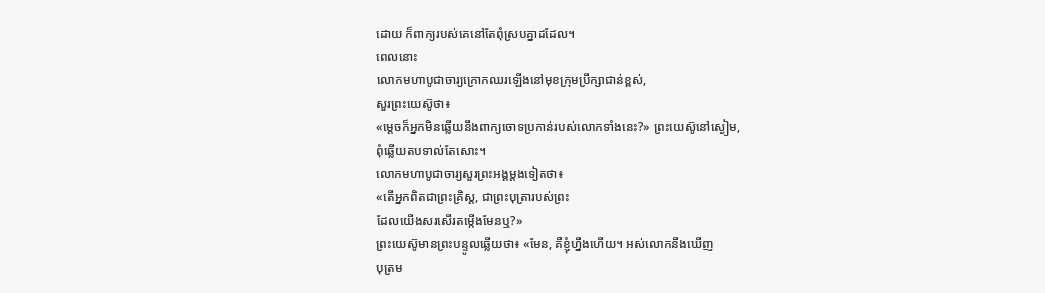ដោយ ក៏ពាក្យរបស់គេនៅតែពុំស្របគ្នាដដែល។
ពេលនោះ
លោកមហាបូជាចារ្យក្រោកឈរឡើងនៅមុខក្រុមប្រឹក្សាជាន់ខ្ពស់,
សួរព្រះយេស៊ូថា៖
«ម្ដេចក៏អ្នកមិនឆ្លើយនឹងពាក្យចោទប្រកាន់របស់លោកទាំងនេះ?» ព្រះយេស៊ូនៅស្ងៀម,
ពុំឆ្លើយតបទាល់តែសោះ។
លោកមហាបូជាចារ្យសួរព្រះអង្គម្ដងទៀតថា៖
«តើអ្នកពិតជាព្រះគ្រិស្ដ, ជាព្រះបុត្រារបស់ព្រះ
ដែលយើងសរសើរតម្កើងមែនឬ?»
ព្រះយេស៊ូមានព្រះបន្ទូលឆ្លើយថា៖ «មែន, គឺខ្ញុំហ្នឹងហើយ។ អស់លោកនឹងឃើញ
បុត្រម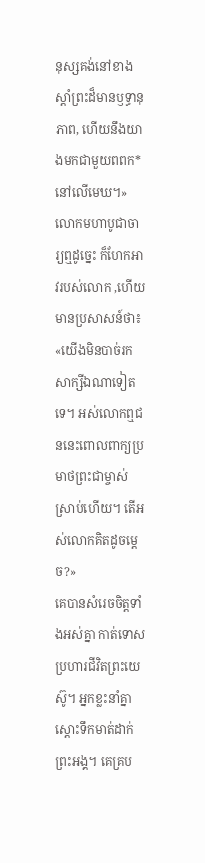នុស្សគង់នៅខាងស្ដាំព្រះដ៏មានឫទ្ធានុភាព, ហើយនឹងយាងមកជាមួយពពក*នៅលើមេឃ។»
លោកមហាបូជាចារ្យឮដូច្នេះ ក៏ហែកអាវរបស់លោក ,ហើយមានប្រសាសន៍ថា៖ «យើងមិនបាច់រកសាក្សីឯណាទៀតទេ។ អស់លោកឮជននេះពោលពាក្យប្រមាថព្រះជាម្ចាស់ស្រាប់ហើយ។ តើអស់លោកគិតដូចម្ដេច?»
គេបានសំរេចចិត្តទាំងអស់គ្នា កាត់ទោសប្រហារជីវិតព្រះយេស៊ូ។ អ្នកខ្លះនាំគ្នាស្ដោះទឹកមាត់ដាក់ព្រះអង្គ។ គេគ្រប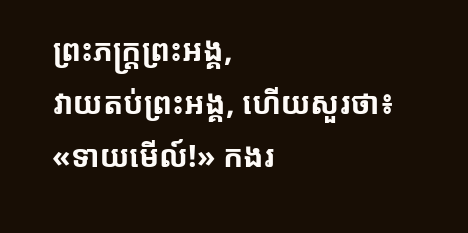ព្រះភក្ត្រព្រះអង្គ,
វាយតប់ព្រះអង្គ, ហើយសួរថា៖ «ទាយមើល៍!» កងរ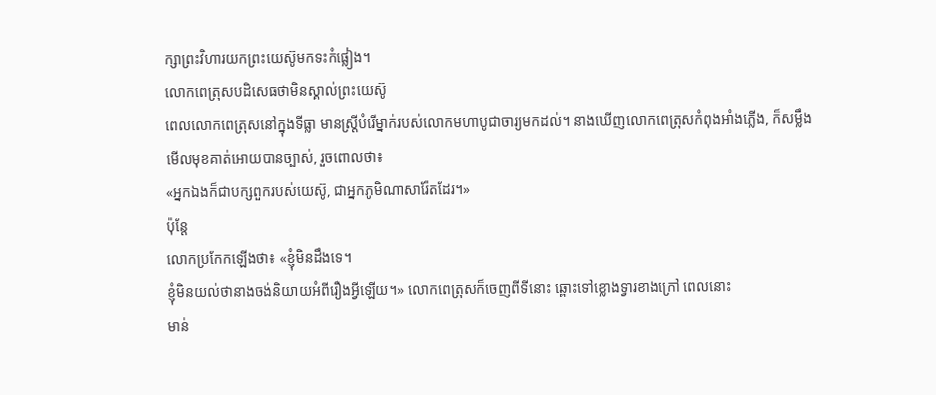ក្សាព្រះវិហារយកព្រះយេស៊ូមកទះកំផ្លៀង។
លោកពេត្រុសបដិសេធថាមិនស្គាល់ព្រះយេស៊ូ
ពេលលោកពេត្រុសនៅក្នុងទីធ្លា មានស្ត្រីបំរើម្នាក់របស់លោកមហាបូជាចារ្យមកដល់។ នាងឃើញលោកពេត្រុសកំពុងអាំងភ្លើង, ក៏សម្លឹងមើលមុខគាត់អោយបានច្បាស់, រួចពោលថា៖
«អ្នកឯងក៏ជាបក្សពួករបស់យេស៊ូ, ជាអ្នកភូមិណាសារ៉ែតដែរ។»
ប៉ុន្តែ
លោកប្រកែកឡើងថា៖ «ខ្ញុំមិនដឹងទេ។
ខ្ញុំមិនយល់ថានាងចង់និយាយអំពីរឿងអ្វីឡើយ។» លោកពេត្រុសក៏ចេញពីទីនោះ ឆ្ពោះទៅខ្លោងទ្វារខាងក្រៅ ពេលនោះ
មាន់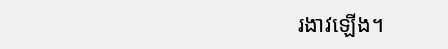រងាវឡើង។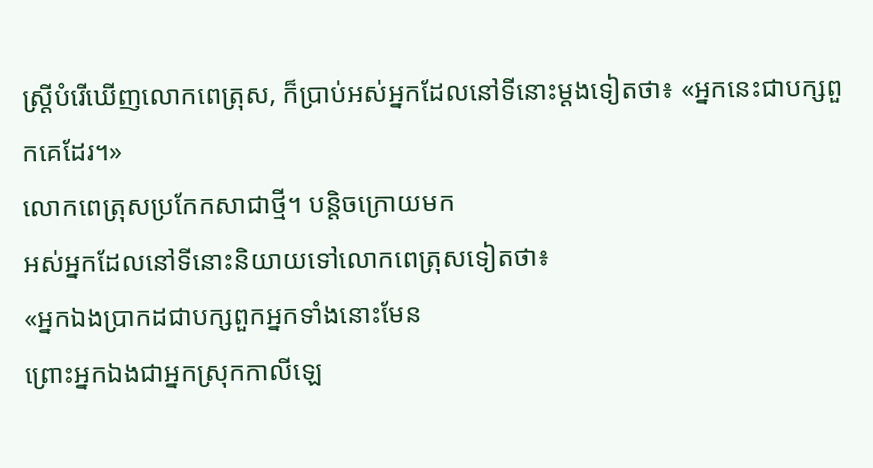ស្ត្រីបំរើឃើញលោកពេត្រុស, ក៏ប្រាប់អស់អ្នកដែលនៅទីនោះម្ដងទៀតថា៖ «អ្នកនេះជាបក្សពួកគេដែរ។»
លោកពេត្រុសប្រកែកសាជាថ្មី។ បន្តិចក្រោយមក
អស់អ្នកដែលនៅទីនោះនិយាយទៅលោកពេត្រុសទៀតថា៖
«អ្នកឯងប្រាកដជាបក្សពួកអ្នកទាំងនោះមែន
ព្រោះអ្នកឯងជាអ្នកស្រុកកាលីឡេ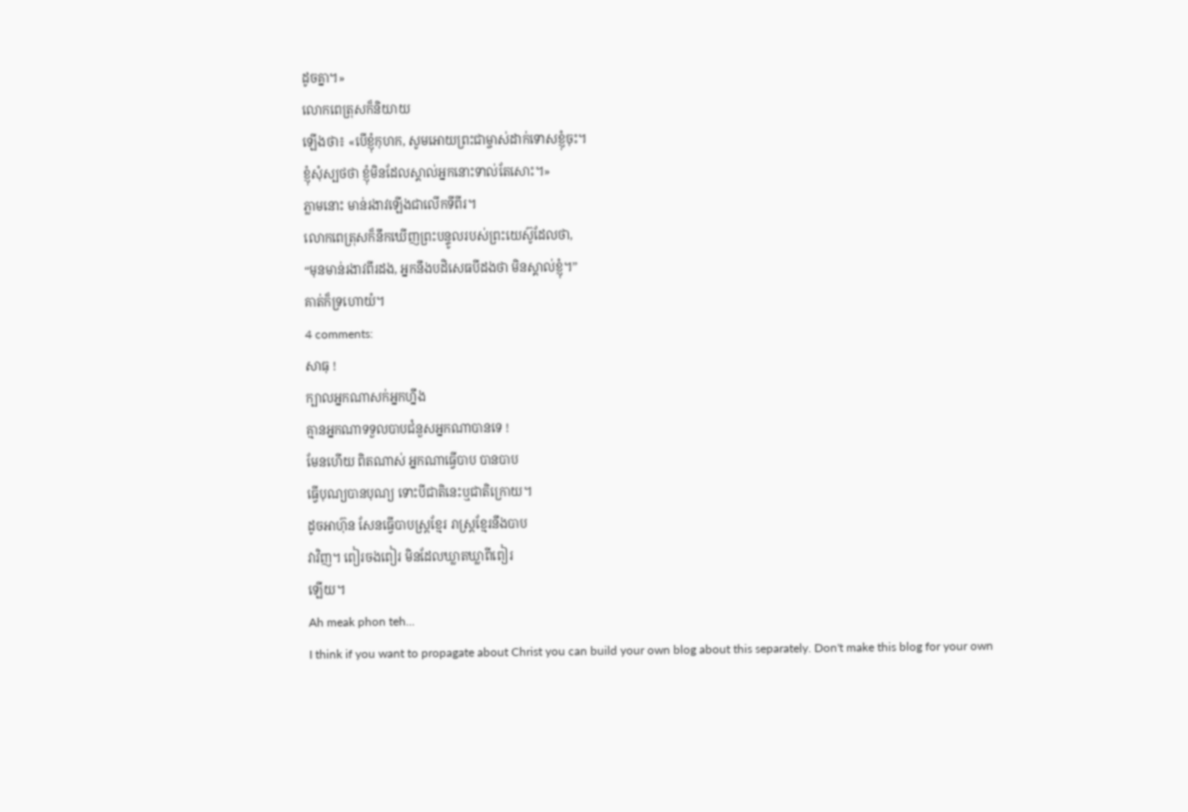ដូចគ្នា។»
លោកពេត្រុសក៏និយាយ
ឡើងថា៖ «បើខ្ញុំកុហក, សូមអោយព្រះជាម្ចាស់ដាក់ទោសខ្ញុំចុះ។
ខ្ញុំសុំស្បថថា ខ្ញុំមិនដែលស្គាល់អ្នកនោះទាល់តែសោះ។»
ភ្លាមនោះ មាន់រងាវឡើងជាលើកទីពីរ។
លោកពេត្រុសក៏នឹកឃើញព្រះបន្ទូលរបស់ព្រះយេស៊ូដែលថា,
“មុនមាន់រងាវពីរដង, អ្នកនឹងបដិសេធបីដងថា មិនស្គាល់ខ្ញុំ។”
គាត់ក៏ទ្រហោយំ។
4 comments:
សាធុ !
ក្បាលអ្នកណាសក់អ្នកហ្នឹង
គ្មានអ្នកណាទទួលបាបជំនួសអ្នកណាបានទេ !
មែនហើយ ពិតណាស់ អ្នកណាធ្វើបាប បានបាប
ធ្វើបុណ្យបានបុណ្យ ទោះបីជាតិនេះឬជាតិក្រោយ។
ដូចអាហ៊ុន សែនធ្វើបាបស្ត្រខ្មែរ រាស្ត្រខ្មែរនឹងបាប
វាវិញ។ ពៀរចងពៀរ មិនដែលឃ្លាតឃ្លាពីពៀរ
ឡើយ។
Ah meak phon teh...
I think if you want to propagate about Christ you can build your own blog about this separately. Don't make this blog for your own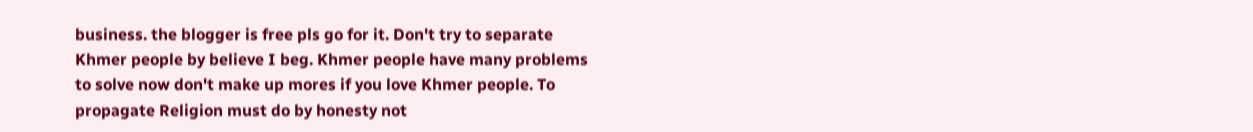business. the blogger is free pls go for it. Don't try to separate Khmer people by believe I beg. Khmer people have many problems to solve now don't make up mores if you love Khmer people. To propagate Religion must do by honesty not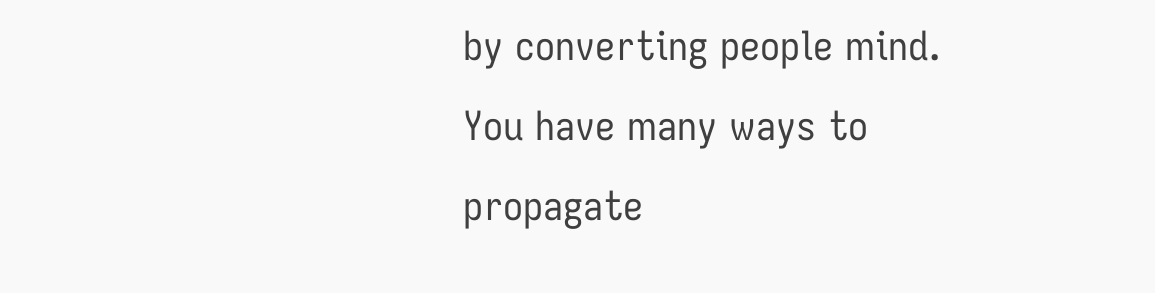by converting people mind. You have many ways to propagate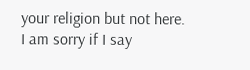your religion but not here. I am sorry if I say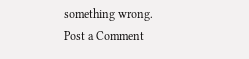something wrong.
Post a Comment